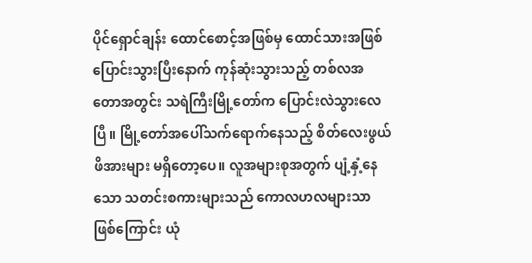ပိုင်ရှောင်ချန်း ထောင်စောင့်အဖြစ်မှ ထောင်သားအဖြစ်ပြောင်းသွားပြီးနောက် ကုန်ဆုံးသွားသည့် တစ်လအတောအတွင်း သရဲကြီးမြို့တော်က ပြောင်းလဲသွားလေပြီ။ မြို့တော်အပေါ်သက်ရောက်နေသည့် စိတ်လေးဖွယ် ဖိအားများ မရှိတော့ပေ။ လူအများစုအတွက် ပျံ့နှံ့နေသော သတင်းစကားများသည် ကောလဟလများသာ ဖြစ်ကြောင်း ယုံ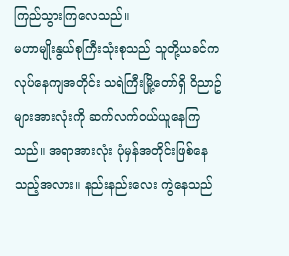ကြည်သွားကြလေသည်။
မဟာမျိုးနွယ်စုကြီးသုံးစုသည် သူတို့ယခင်က လုပ်နေကျအတိုင်း သရဲကြီးမြို့တော်ရှိ ဝိညာဥ်များအားလုံးကို ဆက်လက်ဝယ်ယူနေကြသည်။ အရာအားလုံး ပုံမှန်အတိုင်းဖြစ်နေသည့်အလား။ နည်းနည်းလေး ကွဲနေသည်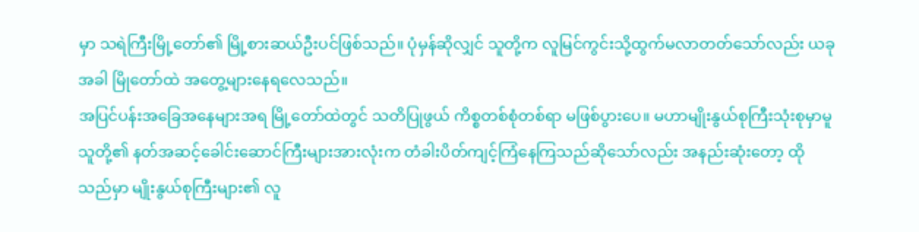မှာ သရဲကြီးမြို့တော်၏ မြို့စားဆယ်ဦးပင်ဖြစ်သည်။ ပုံမှန်ဆိုလျှင် သူတို့က လူမြင်ကွင်းသို့ထွက်မလာတတ်သော်လည်း ယခုအခါ မြိုတော်ထဲ အတွေ့များနေရလေသည်။
အပြင်ပန်းအခြေအနေများအရ မြို့တော်ထဲတွင် သတိပြုဖွယ် ကိစ္စတစ်စုံတစ်ရာ မဖြစ်ပွားပေ။ မဟာမျိုးနွယ်စုကြီးသုံးစုမှာမူ သူတို့၏ နတ်အဆင့်ခေါင်းဆောင်ကြီးများအားလုံးက တံခါးပိတ်ကျင့်ကြံနေကြသည်ဆိုသော်လည်း အနည်းဆုံးတော့ ထိုသည်မှာ မျိုးနွယ်စုကြီးများ၏ လူ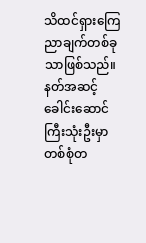သိထင်ရှားကြေညာချက်တစ်ခုသာဖြစ်သည်။
နတ်အဆင့်ခေါင်းဆောင်ကြီးသုံးဦးမှာ တစ်စုံတ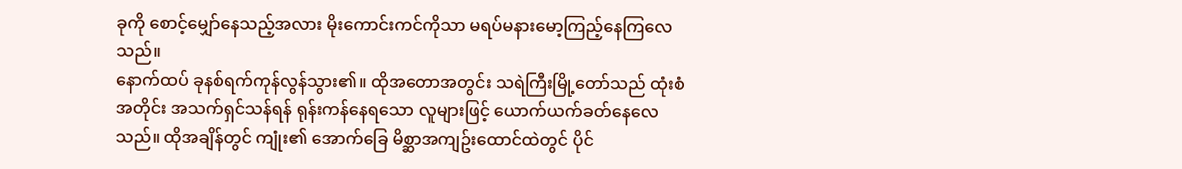ခုကို စောင့်မျှော်နေသည့်အလား မိုးကောင်းကင်ကိုသာ မရပ်မနားမော့ကြည့်နေကြလေသည်။
နောက်ထပ် ခုနစ်ရက်ကုန်လွန်သွား၏။ ထိုအတောအတွင်း သရဲကြီးမြို့တော်သည် ထုံးစံအတိုင်း အသက်ရှင်သန်ရန် ရုန်းကန်နေရသော လူများဖြင့် ယောက်ယက်ခတ်နေလေသည်။ ထိုအချိန်တွင် ကျုံး၏ အောက်ခြေ မိစ္ဆာအကျဥ်းထောင်ထဲတွင် ပိုင်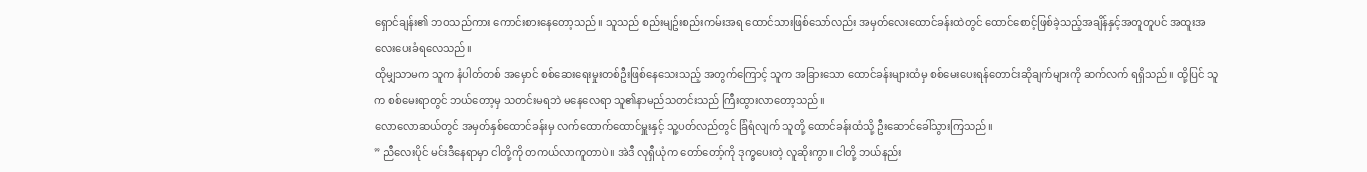ရှောင်ချန်း၏ ဘဝသည်ကား ကောင်းစားနေတော့သည်။ သူသည် စည်းမျဥ်းစည်းကမ်းအရ ထောင်သားဖြစ်သော်လည်း အမှတ်လေးထောင်ခန်းထဲတွင် ထောင်စောင့်ဖြစ်ခဲ့သည့်အချိန်နှင့်အတူတူပင် အထူးအလေးပေးခံရလေသည်။
ထိုမျှသာမက သူက နံပါတ်တစ် အမှောင် စစ်ဆေးရေးမှုးတစ်ဦးဖြစ်နေသေးသည့် အတွက်ကြောင့် သူက အခြားသော ထောင်ခန်းများထံမှ စစ်မေးပေးရန်တောင်းဆိုချက်များကို ဆက်လက် ရရှိသည်။ ထို့ပြင် သူက စစ်မေးရာတွင် ဘယ်တော့မှ သတင်းမရဘဲ မနေလေရာ သူ၏နာမည်သတင်းသည် ကြီးထွားလာတော့သည်။
လောလောဆယ်တွင် အမှတ်နှစ်ထောင်ခန်းမှ လက်ထောက်ထောင်မှူးနှင့် သူ့ပတ်လည်တွင် ခြံရံလျက် သူတို့ ထောင်ခန်းထံသို့ ဦးဆောင်ခေါ်သွားကြသည်။
” ညီလေးပိုင် မင်းဒီနေရာမှာ ငါတို့ကို တကယ်လာကူတာပဲ။ အဲဒီ လုရှီယုံက တော်တော့်ကို ဒုက္ခပေးတဲ့ လူဆိုးကွာ။ ငါတို့ ဘယ်နည်း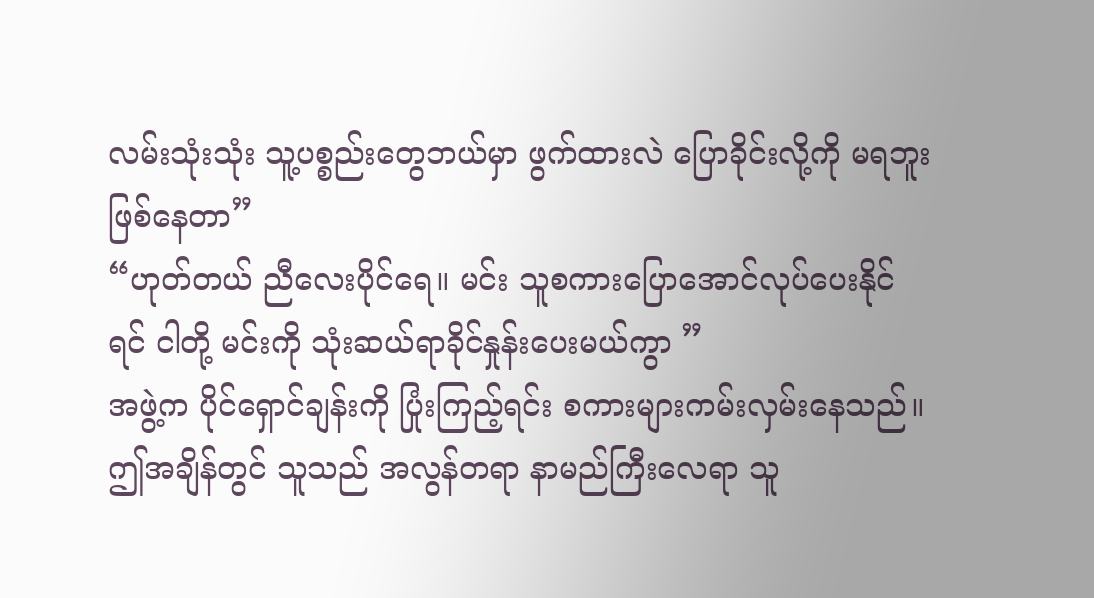လမ်းသုံးသုံး သူ့ပစ္စည်းတွေဘယ်မှာ ဖွက်ထားလဲ ပြောခိုင်းလို့ကို မရဘူးဖြစ်နေတာ”
“ဟုတ်တယ် ညီလေးပိုင်ရေ။ မင်း သူစကားပြောအောင်လုပ်ပေးနိုင်ရင် ငါတို့ မင်းကို သုံးဆယ်ရာခိုင်နှုန်းပေးမယ်ကွာ ”
အဖွဲ့က ပိုင်ရှောင်ချန်းကို ပြုံးကြည့်ရင်း စကားများကမ်းလှမ်းနေသည်။ ဤအချိန်တွင် သူသည် အလွန်တရာ နာမည်ကြီးလေရာ သူ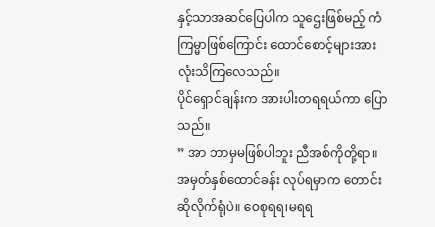နှင့်သာအဆင်ပြေပါက သူဌေးဖြစ်မည့် ကံကြမ္မာဖြစ်ကြောင်း ထောင်စောင့်များအားလုံးသိကြလေသည်။
ပိုင်ရှောင်ချန်းက အားပါးတရရယ်ကာ ပြောသည်။
” အာ ဘာမှမဖြစ်ပါဘူး ညီအစ်ကိုတို့ရာ။ အမှတ်နှစ်ထောင်ခန်း လုပ်ရမှာက တောင်းဆိုလိုက်ရုံပဲ။ ဝေစုရရ၊မရရ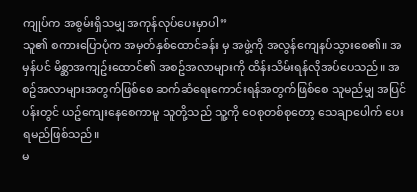ကျုပ်က အစွမ်းရှိသမျှ အကုန်လုပ်ပေးမှာပါ”
သူ၏ စကားပြောပုံက အမှတ်နှစ်ထောင်ခန်း မှ အဖွဲ့ကို အလွန်ကျေနပ်သွားစေ၏။ အမှန်ပင် မိစ္ဆာအကျဥ်းထောင်၏ အစဥ်အလာများကို ထိန်းသိမ်းရန်လိုအပ်ပေသည်။ အစဥ်အလာများအတွက်ဖြစ်စေ ဆက်ဆံရေးကောင်းရန်အတွက်ဖြစ်စေ သူမည်မျှ အပြင်ပန်းတွင် ယဥ်ကျေးနေစေကာမူ သူတို့သည် သူ့ကို ဝေစုတစ်စုတော့ သေချာပေါက် ပေးရမည်ဖြစ်သည်။
မ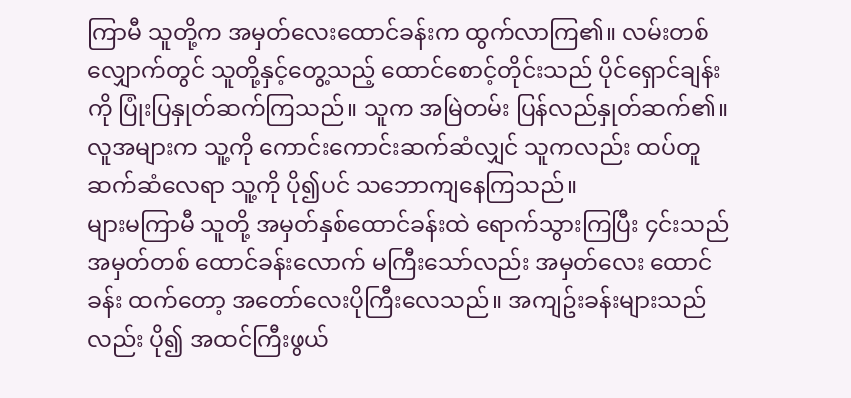ကြာမီ သူတို့က အမှတ်လေးထောင်ခန်းက ထွက်လာကြ၏။ လမ်းတစ်လျှောက်တွင် သူတို့နှင့်တွေ့သည့် ထောင်စောင့်တိုင်းသည် ပိုင်ရှောင်ချန်းကို ပြုံးပြနှုတ်ဆက်ကြသည်။ သူက အမြဲတမ်း ပြန်လည်နှုတ်ဆက်၏။ လူအများက သူ့ကို ကောင်းကောင်းဆက်ဆံလျှင် သူကလည်း ထပ်တူဆက်ဆံလေရာ သူ့ကို ပို၍ပင် သဘောကျနေကြသည်။
များမကြာမီ သူတို့ အမှတ်နှစ်ထောင်ခန်းထဲ ရောက်သွားကြပြီး ၄င်းသည် အမှတ်တစ် ထောင်ခန်းလောက် မကြီးသော်လည်း အမှတ်လေး ထောင်ခန်း ထက်တော့ အတော်လေးပိုကြီးလေသည်။ အကျဥ်းခန်းများသည်လည်း ပို၍ အထင်ကြီးဖွယ်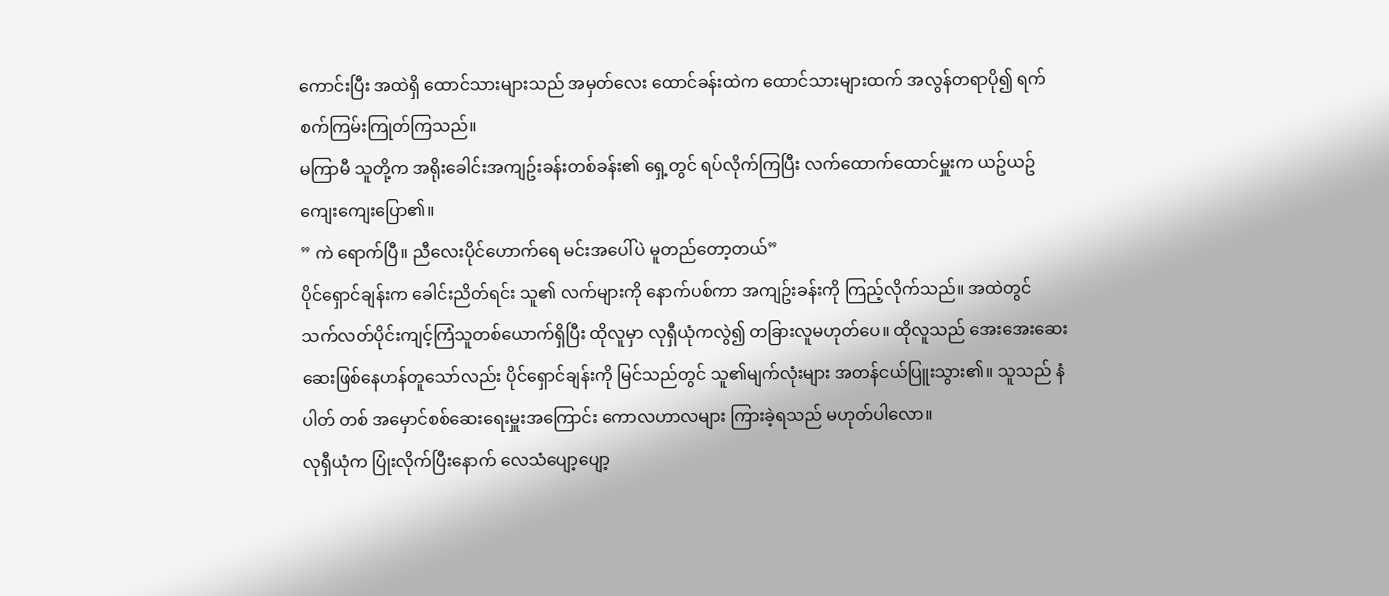ကောင်းပြီး အထဲရှိ ထောင်သားများသည် အမှတ်လေး ထောင်ခန်းထဲက ထောင်သားများထက် အလွန်တရာပို၍ ရက်စက်ကြမ်းကြုတ်ကြသည်။
မကြာမီ သူတို့က အရိုးခေါင်းအကျဥ်းခန်းတစ်ခန်း၏ ရှေ့တွင် ရပ်လိုက်ကြပြီး လက်ထောက်ထောင်မှူးက ယဥ်ယဥ်ကျေးကျေးပြော၏။
” ကဲ ရောက်ပြီ။ ညီလေးပိုင်ဟောက်ရေ မင်းအပေါ်ပဲ မူတည်တော့တယ်”
ပိုင်ရှောင်ချန်းက ခေါင်းညိတ်ရင်း သူ၏ လက်များကို နောက်ပစ်ကာ အကျဥ်းခန်းကို ကြည့်လိုက်သည်။ အထဲတွင် သက်လတ်ပိုင်းကျင့်ကြံသူတစ်ယောက်ရှိပြီး ထိုလူမှာ လုရှီယုံကလွဲ၍ တခြားလူမဟုတ်ပေ။ ထိုလူသည် အေးအေးဆေးဆေးဖြစ်နေဟန်တူသော်လည်း ပိုင်ရှောင်ချန်းကို မြင်သည်တွင် သူ၏မျက်လုံးများ အတန်ငယ်ပြူးသွား၏။ သူသည် နံပါတ် တစ် အမှောင်စစ်ဆေးရေးမှူးအကြောင်း ကောလဟာလများ ကြားခဲ့ရသည် မဟုတ်ပါလော။
လုရှီယုံက ပြုံးလိုက်ပြီးနောက် လေသံပျော့ပျော့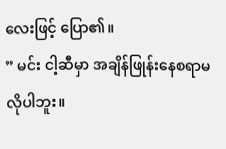လေးဖြင့် ပြော၏။
” မင်း ငါ့ဆီမှာ အချိန်ဖြုန်းနေစရာမလိုပါဘူး။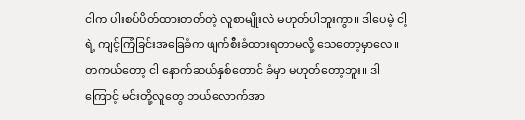ငါက ပါးစပ်ပိတ်ထားတတ်တဲ့ လူစာမျိုးလဲ မဟုတ်ပါဘူးကွာ။ ဒါပေမဲ့ ငါ့ရဲ့ ကျင့်ကြံခြင်းအခြေခံက ဖျက်စီးခံထားရတာမလို့ သေတော့မှာလေ။ တကယ်တော့ ငါ နောက်ဆယ်နှစ်တောင် ခံမှာ မဟုတ်တော့ဘူး။ ဒါကြောင့် မင်းတို့လူတွေ ဘယ်လောက်အာ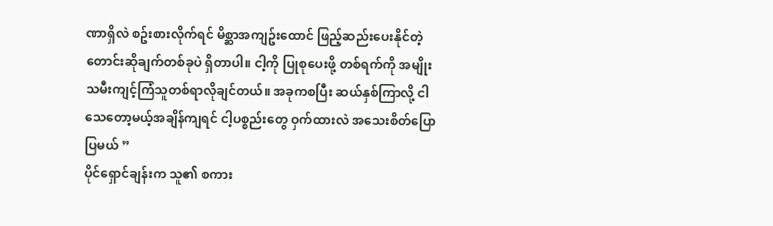ဏာရှိလဲ စဥ်းစားလိုက်ရင် မိစ္ဆာအကျဥ်းထောင် ဖြည့်ဆည်းပေးနိုင်တဲ့ တောင်းဆိုချက်တစ်ခုပဲ ရှိတာပါ။ ငါ့ကို ပြုစုပေးဖို့ တစ်ရက်ကို အမျိုးသမီးကျင့်ကြံသူတစ်ရာလိုချင်တယ်။ အခုကစပြီး ဆယ်နှစ်ကြာလို့ ငါသေတော့မယ့်အချိန်ကျရင် ငါ့ပစ္စည်းတွေ ဝှက်ထားလဲ အသေးစိတ်ပြောပြမယ် ”
ပိုင်ရှောင်ချန်းက သူ၏ စကား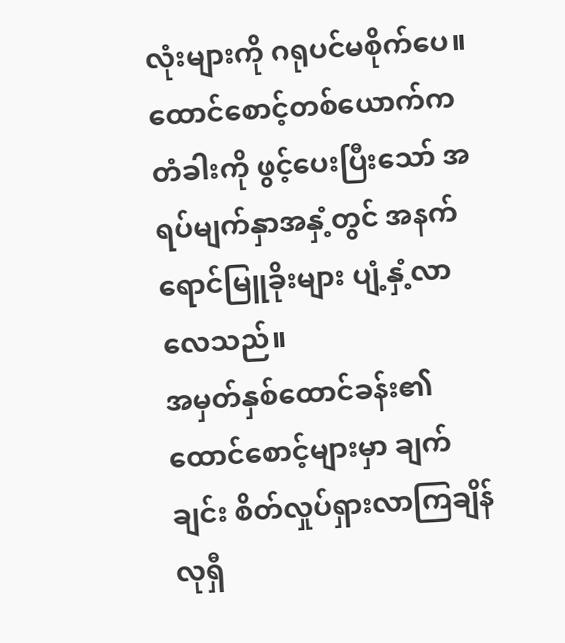လုံးများကို ဂရုပင်မစိုက်ပေ။ ထောင်စောင့်တစ်ယောက်က တံခါးကို ဖွင့်ပေးပြီးသော် အရပ်မျက်နှာအနှံ့တွင် အနက်ရောင်မြူခိုးများ ပျံ့နှံ့လာလေသည်။
အမှတ်နှစ်ထောင်ခန်း၏ ထောင်စောင့်များမှာ ချက်ချင်း စိတ်လှုပ်ရှားလာကြချိန် လုရှီ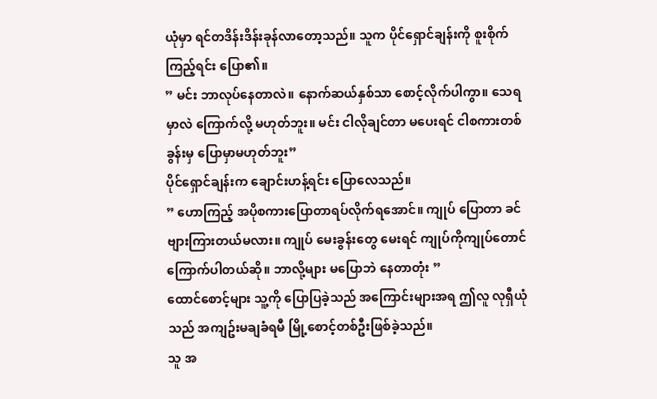ယုံမှာ ရင်တဒိန်းဒိန်းခုန်လာတော့သည်။ သူက ပိုင်ရှောင်ချန်းကို စူးစိုက်ကြည့်ရင်း ပြော၏။
” မင်း ဘာလုပ်နေတာလဲ။ နောက်ဆယ်နှစ်သာ စောင့်လိုက်ပါကွာ။ သေရမှာလဲ ကြောက်လို့ မဟုတ်ဘူး။ မင်း ငါလိုချင်တာ မပေးရင် ငါစကားတစ်ခွန်းမှ ပြောမှာမဟုတ်ဘူး”
ပိုင်ရှောင်ချန်းက ချောင်းဟန့်ရင်း ပြောလေသည်။
” ဟောကြည့် အပိုစကားပြောတာရပ်လိုက်ရအောင်။ ကျုပ် ပြောတာ ခင်ဗျားကြားတယ်မလား။ ကျုပ် မေးခွန်းတွေ မေးရင် ကျုပ်ကိုကျုပ်တောင် ကြောက်ပါတယ်ဆို။ ဘာလို့များ မပြောဘဲ နေတာတုံး ”
ထောင်စောင့်များ သူ့ကို ပြောပြခဲ့သည် အကြောင်းများအရ ဤလူ လုရှီယုံသည် အကျဥ်းမချခံရမီ မြို့စောင့်တစ်ဦးဖြစ်ခဲ့သည်။
သူ အ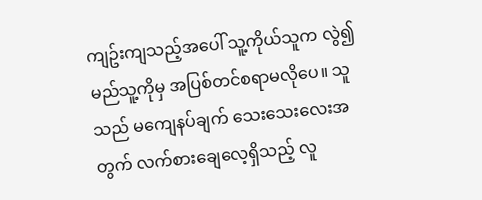ကျဥ်းကျသည့်အပေါ် သူ့ကိုယ်သူက လွဲ၍ မည်သူ့ကိုမှ အပြစ်တင်စရာမလိုပေ။ သူသည် မကျေနပ်ချက် သေးသေးလေးအတွက် လက်စားချေလေ့ရှိသည့် လူ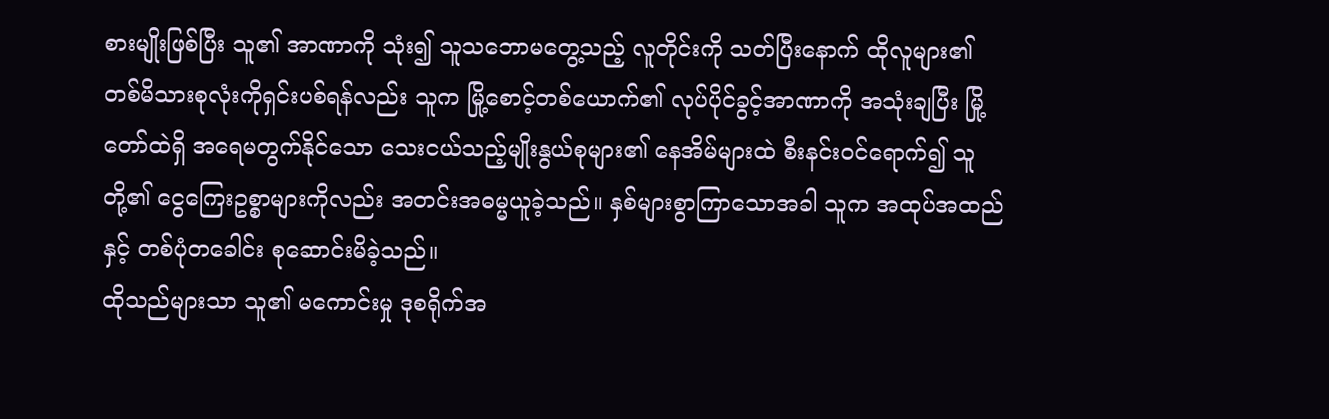စားမျိုးဖြစ်ပြီး သူ၏ အာဏာကို သုံး၍ သူသဘောမတွေ့သည့် လူတိုင်းကို သတ်ပြီးနောက် ထိုလူများ၏တစ်မိသားစုလုံးကိုရှင်းပစ်ရန်လည်း သူက မြို့စောင့်တစ်ယောက်၏ လုပ်ပိုင်ခွင့်အာဏာကို အသုံးချပြီး မြို့တော်ထဲရှိ အရေမတွက်နိုင်သော သေးငယ်သည့်မျိုးနွယ်စုများ၏ နေအိမ်များထဲ စီးနင်းဝင်ရောက်၍ သူတို့၏ ငွေကြေးဥစ္စာများကိုလည်း အတင်းအဓမ္မယူခဲ့သည်။ နှစ်များစွာကြာသောအခါ သူက အထုပ်အထည်နှင့် တစ်ပုံတခေါင်း စုဆောင်းမိခဲ့သည်။
ထိုသည်များသာ သူ၏ မကောင်းမှု ဒုစရိုက်အ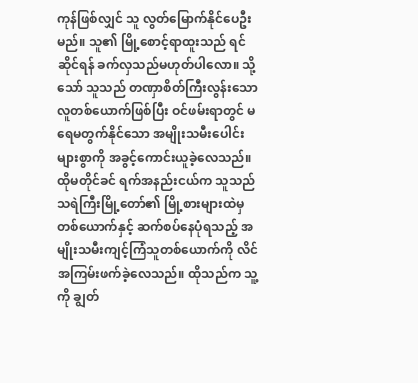ကုန်ဖြစ်လျှင် သူ လွတ်မြောက်နိုင်ပေဦးမည်။ သူ၏ မြို့စောင့်ရာထူးသည် ရင်ဆိုင်ရန် ခက်လှသည်မဟုတ်ပါလော။ သို့သော် သူသည် တဏှာစိတ်ကြီးလွန်းသော လူတစ်ယောက်ဖြစ်ပြီး ဝင်ဖမ်းရာတွင် မရေမတွက်နိုင်သော အမျိုးသမီးပေါင်းများစွာကို အခွင့်ကောင်းယူခဲ့လေသည်။ ထိုမတိုင်ခင် ရက်အနည်းငယ်က သူသည် သရဲကြီးမြို့တော်၏ မြို့စားများထဲမှ တစ်ယောက်နှင့် ဆက်စပ်နေပုံရသည့် အမျိုးသမီးကျင့်ကြံသူတစ်ယောက်ကို လိင်အကြမ်းဖက်ခဲ့လေသည်။ ထိုသည်က သူ့ကို ချွတ်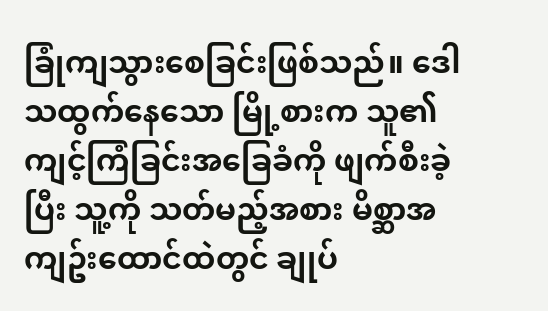ခြုံကျသွားစေခြင်းဖြစ်သည်။ ဒေါသထွက်နေသော မြို့စားက သူ၏ ကျင့်ကြံခြင်းအခြေခံကို ဖျက်စီးခဲ့ပြီး သူ့ကို သတ်မည့်အစား မိစ္ဆာအကျဥ်းထောင်ထဲတွင် ချုပ်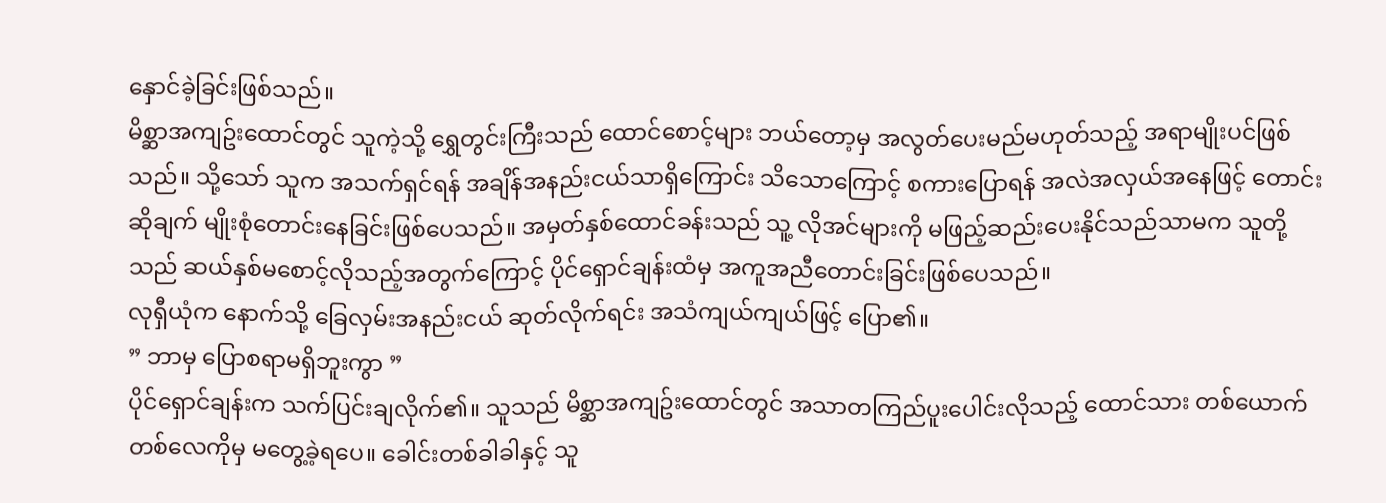နှောင်ခဲ့ခြင်းဖြစ်သည်။
မိစ္ဆာအကျဥ်းထောင်တွင် သူကဲ့သို့ ရွှေတွင်းကြီးသည် ထောင်စောင့်များ ဘယ်တော့မှ အလွတ်ပေးမည်မဟုတ်သည့် အရာမျိုးပင်ဖြစ်သည်။ သို့သော် သူက အသက်ရှင်ရန် အချိန်အနည်းငယ်သာရှိကြောင်း သိသောကြောင့် စကားပြောရန် အလဲအလှယ်အနေဖြင့် တောင်းဆိုချက် မျိုးစုံတောင်းနေခြင်းဖြစ်ပေသည်။ အမှတ်နှစ်ထောင်ခန်းသည် သူ့ လိုအင်များကို မဖြည့်ဆည်းပေးနိုင်သည်သာမက သူတို့သည် ဆယ်နှစ်မစောင့်လိုသည့်အတွက်ကြောင့် ပိုင်ရှောင်ချန်းထံမှ အကူအညီတောင်းခြင်းဖြစ်ပေသည်။
လုရှီယုံက နောက်သို့ ခြေလှမ်းအနည်းငယ် ဆုတ်လိုက်ရင်း အသံကျယ်ကျယ်ဖြင့် ပြော၏။
” ဘာမှ ပြောစရာမရှိဘူးကွာ ”
ပိုင်ရှောင်ချန်းက သက်ပြင်းချလိုက်၏။ သူသည် မိစ္ဆာအကျဥ်းထောင်တွင် အသာတကြည်ပူးပေါင်းလိုသည့် ထောင်သား တစ်ယောက်တစ်လေကိုမှ မတွေ့ခဲ့ရပေ။ ခေါင်းတစ်ခါခါနှင့် သူ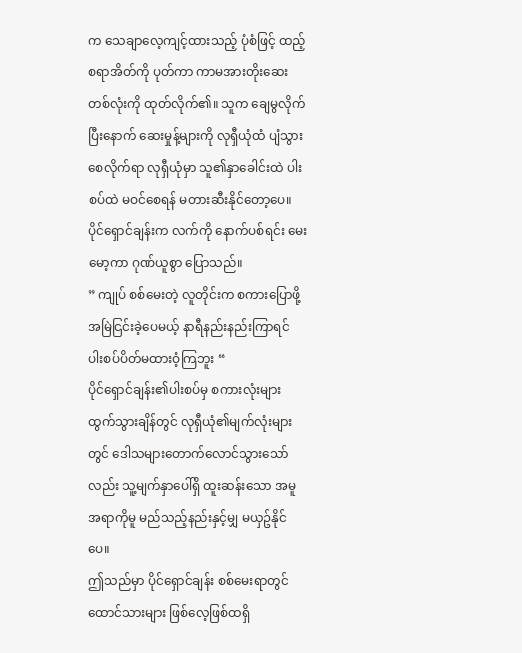က သေချာလေ့ကျင့်ထားသည့် ပုံစံဖြင့် ထည့်စရာအိတ်ကို ပုတ်ကာ ကာမအားတိုးဆေးတစ်လုံးကို ထုတ်လိုက်၏။ သူက ချေမွလိုက်ပြီးနောက် ဆေးမှုန့်များကို လုရှီယုံထံ ပျံသွားစေလိုက်ရာ လုရှီယုံမှာ သူ၏နှာခေါင်းထဲ ပါးစပ်ထဲ မဝင်စေရန် မတားဆီးနိုင်တော့ပေ။
ပိုင်ရှောင်ချန်းက လက်ကို နောက်ပစ်ရင်း မေးမော့ကာ ဂုဏ်ယူစွာ ပြောသည်။
” ကျုပ် စစ်မေးတဲ့ လူတိုင်းက စကားပြောဖို့ အမြဲငြင်းခဲ့ပေမယ့် နာရီနည်းနည်းကြာရင် ပါးစပ်ပိတ်မထားဝံ့ကြဘူး “
ပိုင်ရှောင်ချန်း၏ပါးစပ်မှ စကားလုံးများ ထွက်သွားချိန်တွင် လုရှီယုံ၏မျက်လုံးများတွင် ဒေါသများတောက်လောင်သွားသော်လည်း သူ့မျက်နှာပေါ်ရှိ ထူးဆန်းသော အမူအရာကိုမူ မည်သည့်နည်းနှင့်မျှ မယှဥ်နိုင်ပေ။
ဤသည်မှာ ပိုင်ရှောင်ချန်း စစ်မေးရာတွင် ထောင်သားများ ဖြစ်လေ့ဖြစ်ထရှိ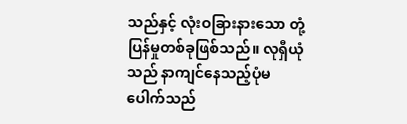သည်နှင့် လုံးဝခြားနားသော တုံ့ပြန်မှုတစ်ခုဖြစ်သည်။ လုရှီယုံသည် နာကျင်နေသည့်ပုံမပေါက်သည်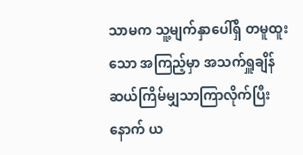သာမက သူ့မျက်နှာပေါ်ရှိ တမူထူးသော အကြည့်မှာ အသက်ရှူချိန် ဆယ်ကြိမ်မျှသာကြာလိုက်ပြီးနောက် ယ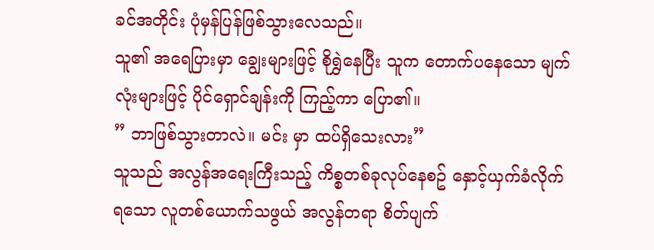ခင်အတိုင်း ပုံမှန်ပြန်ဖြစ်သွားလေသည်။
သူ၏ အရေပြားမှာ ချွေးများဖြင့် စိုရွှဲနေပြီး သူက တောက်ပနေသော မျက်လုံးများဖြင့် ပိုင်ရှောင်ချန်းကို ကြည့်ကာ ပြော၏။
” ဘာဖြစ်သွားတာလဲ။ မင်း မှာ ထပ်ရှိသေးလား”
သူသည် အလွန်အရေးကြီးသည့် ကိစ္စတစ်ခုလုပ်နေစဥ် နှောင့်ယှက်ခံလိုက်ရသော လူတစ်ယောက်သဖွယ် အလွန်တရာ စိတ်ပျက်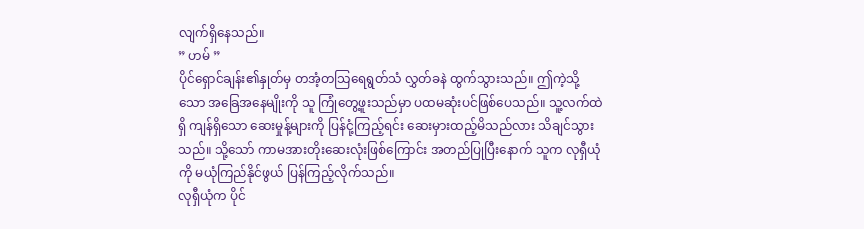လျက်ရှိနေသည်။
” ဟမ် ”
ပိုင်ရှောင်ချန်း၏နှုတ်မှ တအံ့တသြရေရွတ်သံ လွှတ်ခနဲ ထွက်သွားသည်။ ဤကဲ့သို့သော အခြေအနေမျိုးကို သူ ကြုံတွေ့ဖူးသည်မှာ ပထမဆုံးပင်ဖြစ်ပေသည်။ သူ့လက်ထဲရှိ ကျန်ရှိသော ဆေးမှုန့်များကို ပြန်ငုံ့ကြည့်ရင်း ဆေးမှားထည့်မိသည်လား သိချင်သွားသည်။ သို့သော် ကာမအားတိုးဆေးလုံးဖြစ်ကြောင်း အတည်ပြုပြီးနောက် သူက လုရှီယုံကို မယုံကြည်နိုင်ဖွယ် ပြန်ကြည့်လိုက်သည်။
လုရှီယုံက ပိုင်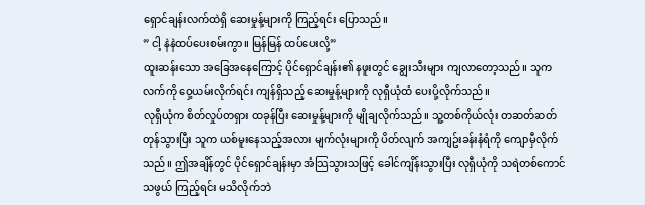ရှောင်ချန်းလက်ထဲရှိ ဆေးမှုန့်များကို ကြည့်ရင်း ပြောသည်။
” ငါ့ နဲနဲထပ်ပေးစမ်းကွာ။ မြန်မြန် ထပ်ပေးလို့”
ထူးဆန်းသော အခြေအနေကြောင့် ပိုင်ရှောင်ချန်း၏ နဖူးတွင် ချွေးသီးများ ကျလာတော့သည်။ သူက လက်ကို ဝှေ့ယမ်းလိုက်ရင်း ကျန်ရှိသည့် ဆေးမှုန့်များကို လုရှီယုံထံ ပေးပို့လိုက်သည်။
လုရှီယုံက စိတ်လှုပ်တရှား ထခုန်ပြီး ဆေးမှုန့်များကို မျိုချလိုက်သည်။ သူ့တစ်ကိုယ်လုံး တဆတ်ဆတ်တုန်သွားပြီး သူက ယစ်မူးနေသည့်အလား မျက်လုံးများကို ပိတ်လျက် အကျဥ်းခန်းနံရံကို ကျောမှီလိုက်သည်။ ဤအချိန်တွင် ပိုင်ရှောင်ချန်းမှာ အံသြသွားသဖြင့် ခေါင်ကျိန်းသွားပြီး လုရှီယုံကို သရဲတစ်ကောင်သဖွယ် ကြည့်ရင်း မသိလိုက်ဘဲ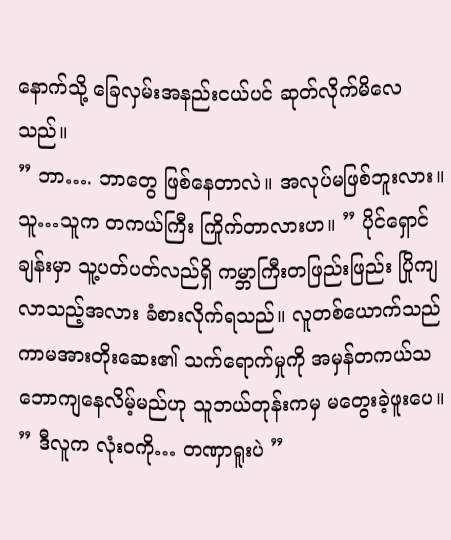နောက်သို့ ခြေလှမ်းအနည်းငယ်ပင် ဆုတ်လိုက်မိလေသည်။
” ဘာ…. ဘာတွေ ဖြစ်နေတာလဲ။ အလုပ်မဖြစ်ဘူးလား။ သူ…သူက တကယ်ကြီး ကြိုက်တာလားဟ။ ” ပိုင်ရှောင်ချန်းမှာ သူ့ပတ်ပတ်လည်ရှိ ကမ္ဘာကြီးတဖြည်းဖြည်း ပြိုကျလာသည့်အလား ခံစားလိုက်ရသည်။ လူတစ်ယောက်သည် ကာမအားတိုးဆေး၏ သက်ရောက်မှုကို အမှန်တကယ်သဘောကျနေလိမ့်မည်ဟု သူဘယ်တုန်းကမှ မတွေးခဲ့ဖူးပေ။
” ဒီလူက လုံးဝကို… တဏှာရူးပဲ ”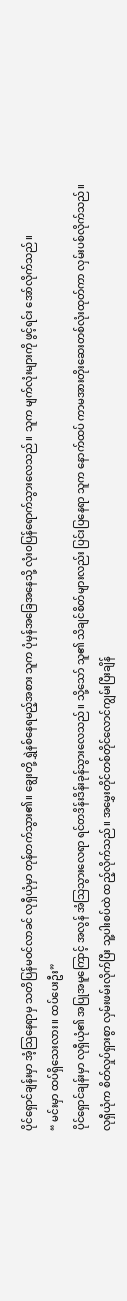ပိုင်ရှောင်ချန်းမှာ အံ့သြနေရာမှ သတိပြန်မဝင်လာခင် လုရှီယုံမှာ တုန်တက်သွား၏။ ချွေးတို့ ရွှဲနစ်နေရမည့်အစား သူက ပုံမှန်အခြေအနေသို့ လုံးဝပြန်ရောက်သွားလေသည်။ သူက မျက်လုံးများကို ဖွင့်ရင်း အော်လိုက်သည်။
“ မင်းမှာ ထပ်ရှိသေးလား။ ထပ်ပေးဦး”
ပိုင်ရှောင်ချန်းမှာ လုရှီယုံ၏ အပြုအမူကြောင့် အလွန် အံသြသွားလေရာ ရင်တဒိန်းဒိန်းခုန်သွားလေသည်။ သို့သော် သူ၏ သိချင်စိတ်များလည်း ပြင်းပြနေရာ သူက နောက်ထပ် ကာမအားတိုးဆေးတစ်လုံးထုတ်ကာ လှမ်းပစ်လိုက်သည်။
လုရှီယုံက စိတ်လှုပ်ရှားစွာ လှမ်းဖမ်းလိုက်ပြီး သူ့ပါးစပ်ထဲ ထည့်လိုက်သည်။ အမွှေးတိုင်တစ်တိုင်လောင်ကျွမ်းပြီးချိန်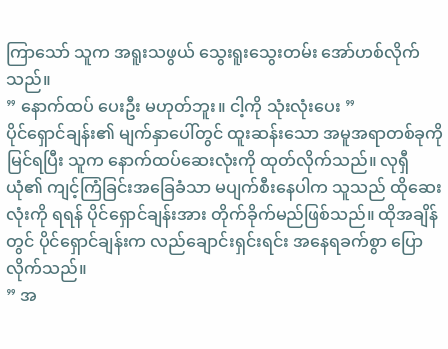ကြာသော် သူက အရူးသဖွယ် သွေးရူးသွေးတမ်း အော်ဟစ်လိုက်သည်။
” နောက်ထပ် ပေးဦး မဟုတ်ဘူး။ ငါ့ကို သုံးလုံးပေး ”
ပိုင်ရှောင်ချန်း၏ မျက်နှာပေါ်တွင် ထူးဆန်းသော အမူအရာတစ်ခုကို မြင်ရပြီး သူက နောက်ထပ်ဆေးလုံးကို ထုတ်လိုက်သည်။ လုရှီယုံ၏ ကျင့်ကြံခြင်းအခြေခံသာ မပျက်စီးနေပါက သူသည် ထိုဆေးလုံးကို ရရန် ပိုင်ရှောင်ချန်းအား တိုက်ခိုက်မည်ဖြစ်သည်။ ထိုအချိန်တွင် ပိုင်ရှောင်ချန်းက လည်ချောင်းရှင်းရင်း အနေရခက်စွာ ပြောလိုက်သည်။
” အ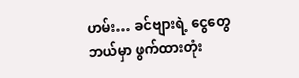ဟမ်း… ခင်ဗျားရဲ့ ငွေတွေ ဘယ်မှာ ဖွက်ထားတုံး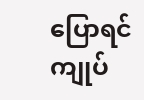ပြောရင် ကျုပ်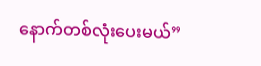နောက်တစ်လုံးပေးမယ်”